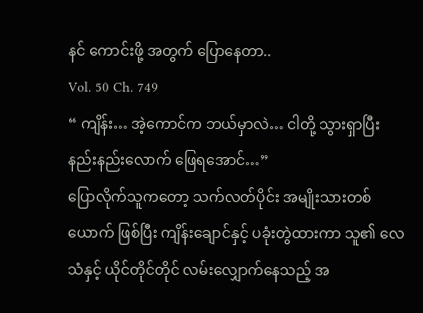နင် ကောင်းဖို့ အတွက် ပြောနေတာ..
Vol. 50 Ch. 749
“ ကျိန်း… အဲ့ကောင်က ဘယ်မှာလဲ… ငါတို့ သွားရှာပြီး နည်းနည်းလောက် ဖြေရအောင်…”
ပြောလိုက်သူကတော့ သက်လတ်ပိုင်း အမျိုးသားတစ်ယောက် ဖြစ်ပြီး ကျိန်းချောင်နှင့် ပခုံးတွဲထားကာ သူ၏ လေသံနှင့် ယိုင်တိုင်တိုင် လမ်းလျှောက်နေသည့် အ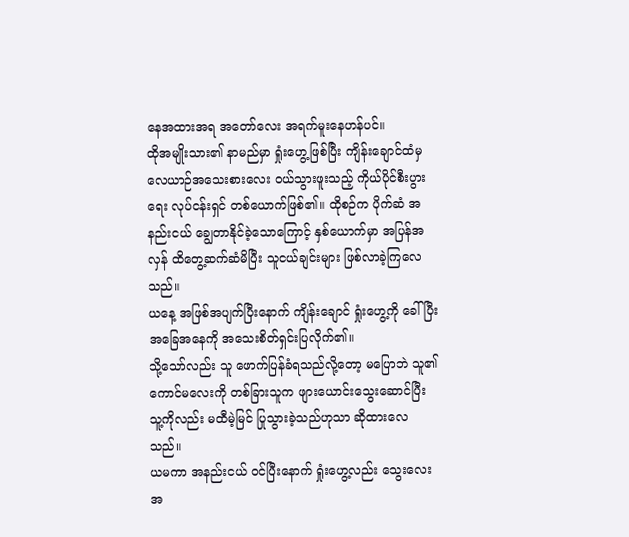နေအထားအရ အတော်လေး အရက်မူးနေဟန်ပင်။
ထိုအမျိုးသား၏ နာမည်မှာ ရှုံးဟွေ့ဖြစ်ပြီး ကျိန်းချောင်ထံမှ လေယာဉ်အသေးစားလေး ဝယ်သွားဖူးသည့် ကိုယ်ပိုင်စီးပွားရေး လုပ်ငန်းရှင် တစ်ယောက်ဖြစ်၏။ ထိုစဉ်က ပိုက်ဆံ အနည်းငယ် ချွေတာနိုင်ခဲ့သောကြောင့် နှစ်ယောက်မှာ အပြန်အလှန် ထိတွေ့ဆက်ဆံမိပြီး သူငယ်ချင်းများ ဖြစ်လာခဲ့ကြလေသည်။
ယနေ့ အဖြစ်အပျက်ပြီးနောက် ကျိန်းချောင် ရှုံးဟွေ့ကို ခေါ်ပြီး အခြေအနေကို အသေးစိတ်ရှင်းပြလိုက်၏။
သို့သော်လည်း သူ ဖောက်ပြန်ခံရသည်လို့တော့ မပြောဘဲ သူ၏ ကောင်မလေးကို တစ်ခြားသူက ဖျားယောင်းသွေးဆောင်ပြီး သူ့ကိုလည်း မထီမဲ့မြင် ပြုသွားခဲ့သည်ဟုသာ ဆိုထားလေသည်။
ယမကာ အနည်းငယ် ဝင်ပြီးနောက် ရှုံးဟွေ့လည်း သွေးလေး အ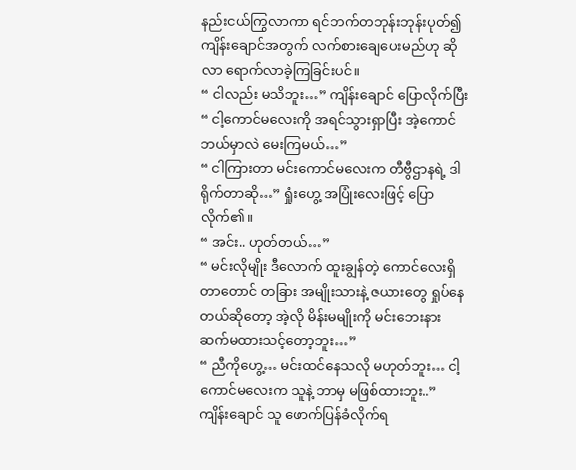နည်းငယ်ကြွလာကာ ရင်ဘက်တဘုန်းဘုန်းပုတ်၍ ကျိန်းချောင်အတွက် လက်စားချေပေးမည်ဟု ဆိုလာ ရောက်လာခဲ့ကြခြင်းပင်။
“ ငါလည်း မသိဘူး…” ကျိန်းချောင် ပြောလိုက်ပြီး “ ငါ့ကောင်မလေးကို အရင်သွားရှာပြီး အဲ့ကောင်ဘယ်မှာလဲ မေးကြမယ်…”
“ ငါကြားတာ မင်းကောင်မလေးက တီဗွီဌာနရဲ့ ဒါရိုက်တာဆို…” ရှုံးဟွေ့ အပြုံးလေးဖြင့် ပြောလိုက်၏။
“ အင်း.. ဟုတ်တယ်…”
“ မင်းလိုမျိုး ဒီလောက် ထူးချွန်တဲ့ ကောင်လေးရှိတာတောင် တခြား အမျိုးသားနဲ့ ဇယားတွေ ရှုပ်နေတယ်ဆိုတော့ အဲ့လို မိန်းမမျိုးကို မင်းဘေးနား ဆက်မထားသင့်တော့ဘူး…”
“ ညီကိုဟွေ့… မင်းထင်နေသလို မဟုတ်ဘူး… ငါ့ကောင်မလေးက သူနဲ့ ဘာမှ မဖြစ်ထားဘူး..”
ကျိန်းချောင် သူ ဖောက်ပြန်ခံလိုက်ရ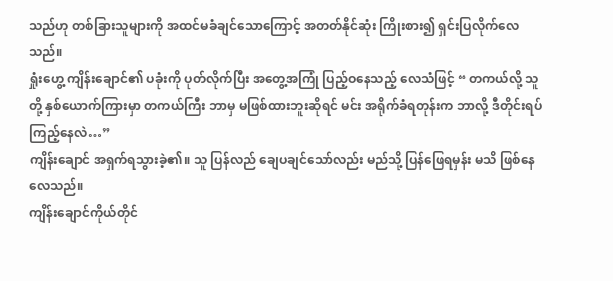သည်ဟု တစ်ခြားသူများကို အထင်မခံချင်သောကြောင့် အတတ်နိုင်ဆုံး ကြိုးစား၍ ရှင်းပြလိုက်လေသည်။
ရှုံးဟွေ့ ကျိန်းချောင်၏ ပခုံးကို ပုတ်လိုက်ပြီး အတွေ့အကြုံ ပြည့်ဝနေသည့် လေသံဖြင့် “ တကယ်လို့ သူတို့ နှစ်ယောက်ကြားမှာ တကယ်ကြီး ဘာမှ မဖြစ်ထားဘူးဆိုရင် မင်း အရိုက်ခံရတုန်းက ဘာလို့ ဒီတိုင်းရပ်ကြည့်နေလဲ…”
ကျိန်းချောင် အရှက်ရသွားခဲ့၏။ သူ ပြန်လည် ချေပချင်သော်လည်း မည်သို့ ပြန်ဖြေရမှန်း မသိ ဖြစ်နေလေသည်။
ကျိန်းချောင်ကိုယ်တိုင်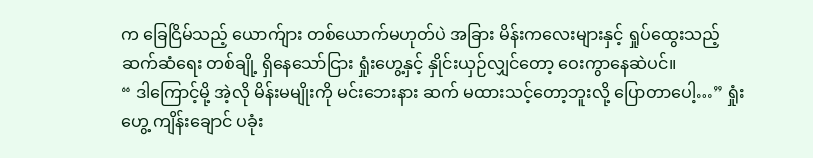က ခြေငြိမ်သည့် ယောက်ျား တစ်ယောက်မဟုတ်ပဲ အခြား မိန်းကလေးများနှင့် ရှုပ်ထွေးသည့် ဆက်ဆံရေး တစ်ချို့ ရှိနေသော်ငြား ရှုံးဟွေ့နှင့် နှိုင်းယှဉ်လျှင်တော့ ဝေးကွာနေဆဲပင်။
“ ဒါကြောင့်မို့ အဲ့လို မိန်းမမျိုးကို မင်းဘေးနား ဆက် မထားသင့်တော့ဘူးလို့ ပြောတာပေါ့…” ရှုံးဟွေ့ ကျိန်းချောင် ပခုံး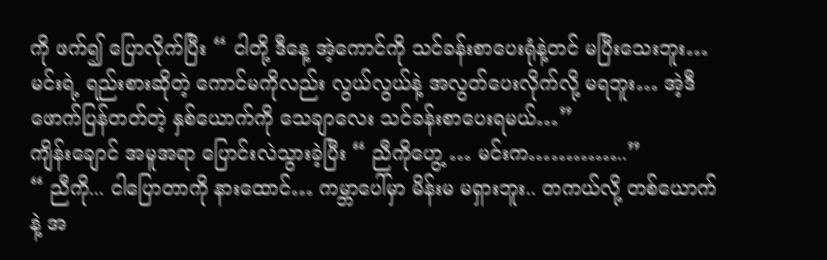ကို ဖက်၍ ပြောလိုက်ပြီး “ ငါတို့ ဒီနေ့ အဲ့ကောင်ကို သင်ခန်းစာပေးရုံနဲ့တင် မပြီးသေးဘူး… မင်းရဲ့ ရည်းစားဆိုတဲ့ ကောင်မကိုလည်း လွယ်လွယ်နဲ့ အလွတ်ပေးလိုက်လို့ မရဘူး… အဲ့ဒီ ဖောက်ပြန်တတ်တဲ့ နှစ်ယောက်ကို သေချာလေး သင်ခန်းစာပေးရမယ်…”
ကျိန်းချောင် အမူအရာ ပြောင်းလဲသွားခဲ့ပြီး “ ညီကိုဟွေ့ … မင်းက…………..”
“ ညီကို... ငါပြောတာကို နားထောင်… ကမ္ဘာပေါ်မှာ မိန်းမ မရှားဘူး.. တကယ်လို့ တစ်ယောက်နဲ့ အ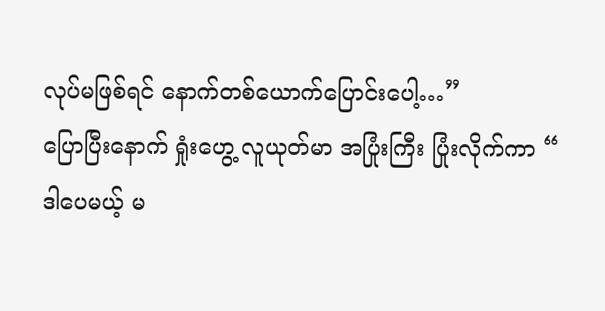လုပ်မဖြစ်ရင် နောက်တစ်ယောက်ပြောင်းပေါ့…”
ပြောပြီးနောက် ရှုံးဟွေ့ လူယုတ်မာ အပြုံးကြီး ပြုံးလိုက်ကာ “ ဒါပေမယ့် မ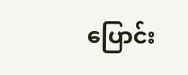ပြောင်း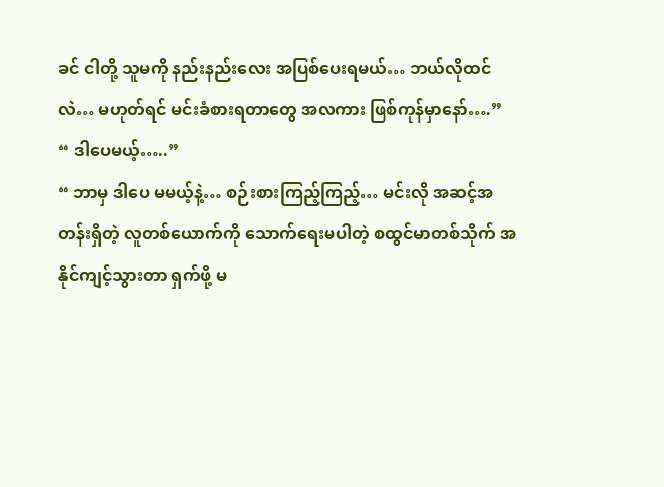ခင် ငါတို့ သူမကို နည်းနည်းလေး အပြစ်ပေးရမယ်… ဘယ်လိုထင်လဲ… မဟုတ်ရင် မင်းခံစားရတာတွေ အလကား ဖြစ်ကုန်မှာနော်….”
“ ဒါပေမယ့်…..”
“ ဘာမှ ဒါပေ မမယ့်နဲ့… စဉ်းစားကြည့်ကြည့်… မင်းလို အဆင့်အတန်းရှိတဲ့ လူတစ်ယောက်ကို သောက်ရေးမပါတဲ့ စထွင်မာတစ်သိုက် အနိုင်ကျင့်သွားတာ ရှက်ဖို့ မ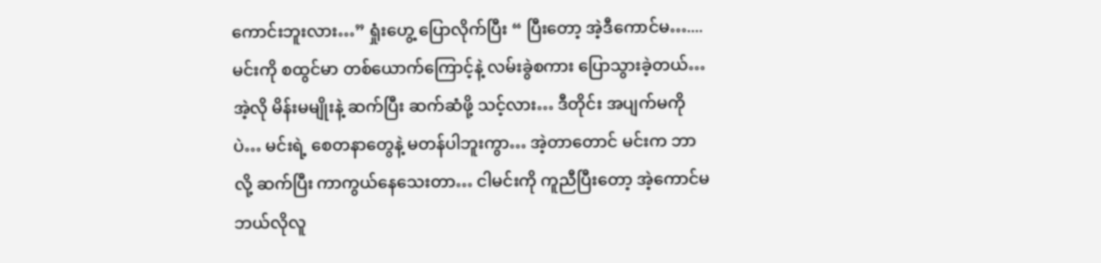ကောင်းဘူးလား…” ရှုံးဟွေ့ ပြောလိုက်ပြီး “ ပြီးတော့ အဲ့ဒီကောင်မ….... မင်းကို စထွင်မာ တစ်ယောက်ကြောင့်နဲ့ လမ်းခွဲစကား ပြောသွားခဲ့တယ်… အဲ့လို မိန်းမမျိုးနဲ့ ဆက်ပြီး ဆက်ဆံဖို့ သင့်လား… ဒီတိုင်း အပျက်မကိုပဲ… မင်းရဲ့ စေတနာတွေနဲ့ မတန်ပါဘူးကွာ… အဲ့တာတောင် မင်းက ဘာလို့ ဆက်ပြီး ကာကွယ်နေသေးတာ… ငါမင်းကို ကူညီပြီးတော့ အဲ့ကောင်မ ဘယ်လိုလူ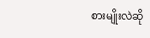စားမျိုးလဲဆို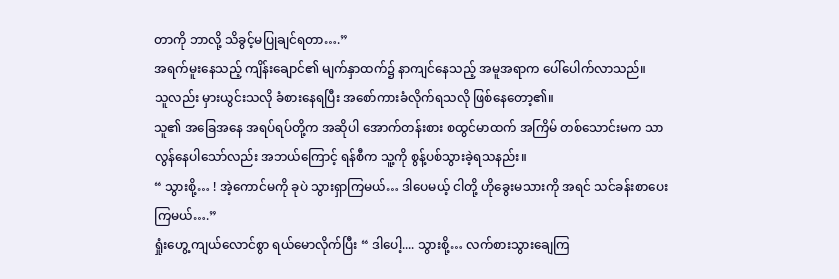တာကို ဘာလို့ သိခွင့်မပြုချင်ရတာ….”
အရက်မူးနေသည့် ကျိန်းချောင်၏ မျက်နှာထက်၌ နာကျင်နေသည့် အမူအရာက ပေါ်ပေါက်လာသည်။
သူလည်း မှားယွင်းသလို ခံစားနေရပြီး အစော်ကားခံလိုက်ရသလို ဖြစ်နေတော့၏။
သူ၏ အခြေအနေ အရပ်ရပ်တို့က အဆိုပါ အောက်တန်းစား စထွင်မာထက် အကြိမ် တစ်သောင်းမက သာလွန်နေပါသော်လည်း အဘယ်ကြောင့် ရန်စီက သူ့ကို စွန့်ပစ်သွားခဲ့ရသနည်း။
“ သွားစို့… ! အဲ့ကောင်မကို ခုပဲ သွားရှာကြမယ်… ဒါပေမယ့် ငါတို့ ဟိုခွေးမသားကို အရင် သင်ခန်းစာပေးကြမယ်….”
ရှုံးဟွေ့ ကျယ်လောင်စွာ ရယ်မောလိုက်ပြီး “ ဒါပေါ့.... သွားစို့… လက်စားသွားချေကြ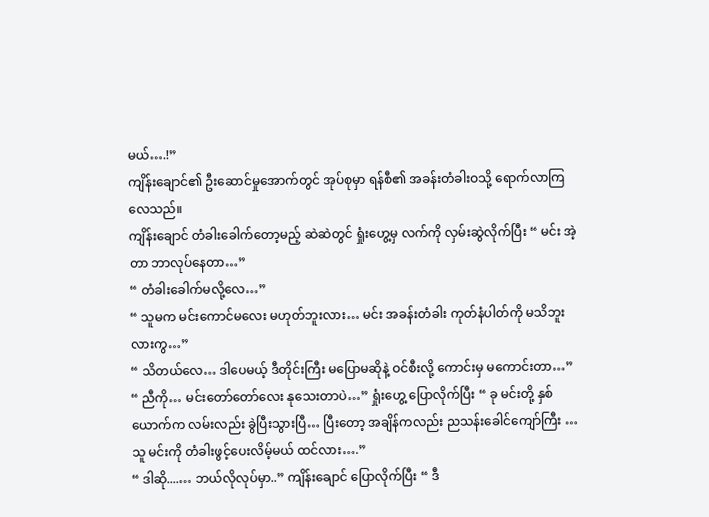မယ်….!”
ကျိန်းချောင်၏ ဦးဆောင်မှုအောက်တွင် အုပ်စုမှာ ရန်စီ၏ အခန်းတံခါးဝသို့ ရောက်လာကြလေသည်။
ကျိန်းချောင် တံခါးခေါက်တော့မည့် ဆဲဆဲတွင် ရှုံးဟွေ့မှ လက်ကို လှမ်းဆွဲလိုက်ပြီး “ မင်း အဲ့တာ ဘာလုပ်နေတာ…”
“ တံခါးခေါက်မလို့လေ…”
“ သူမက မင်းကောင်မလေး မဟုတ်ဘူးလား… မင်း အခန်းတံခါး ကုတ်နံပါတ်ကို မသိဘူးလားကွ…”
“ သိတယ်လေ… ဒါပေမယ့် ဒီတိုင်းကြီး မပြောမဆိုနဲ့ ဝင်စီးလို့ ကောင်းမှ မကောင်းတာ…”
“ ညီကို… မင်းတော်တော်လေး နုသေးတာပဲ…” ရှုံးဟွေ့ ပြောလိုက်ပြီး “ ခု မင်းတို့ နှစ်ယောက်က လမ်းလည်း ခွဲပြီးသွားပြီ… ပြီးတော့ အချိန်ကလည်း ညသန်းခေါင်ကျော်ကြီး … သူ မင်းကို တံခါးဖွင့်ပေးလိမ့်မယ် ထင်လား….”
“ ဒါဆို....… ဘယ်လိုလုပ်မှာ..” ကျိန်းချောင် ပြောလိုက်ပြီး “ ဒီ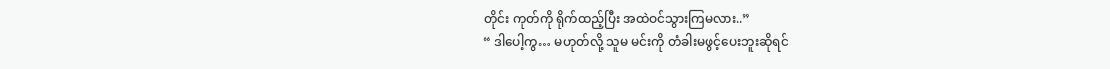တိုင်း ကုတ်ကို ရိုက်ထည့်ပြီး အထဲဝင်သွားကြမလား..”
“ ဒါပေါ့ကွ… မဟုတ်လို့ သူမ မင်းကို တံခါးမဖွင့်ပေးဘူးဆိုရင်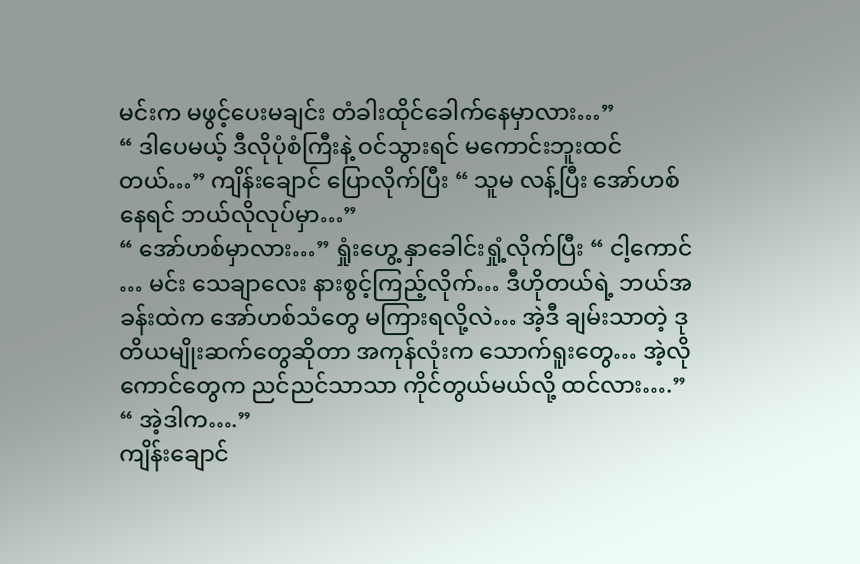မင်းက မဖွင့်ပေးမချင်း တံခါးထိုင်ခေါက်နေမှာလား…”
“ ဒါပေမယ့် ဒီလိုပုံစံကြီးနဲ့ ဝင်သွားရင် မကောင်းဘူးထင်တယ်…” ကျိန်းချောင် ပြောလိုက်ပြီး “ သူမ လန့်ပြီး အော်ဟစ်နေရင် ဘယ်လိုလုပ်မှာ…”
“ အော်ဟစ်မှာလား…” ရှုံးဟွေ့ နှာခေါင်းရှုံ့လိုက်ပြီး “ ငါ့ကောင် … မင်း သေချာလေး နားစွင့်ကြည့်လိုက်… ဒီဟိုတယ်ရဲ့ ဘယ်အခန်းထဲက အော်ဟစ်သံတွေ မကြားရလို့လဲ… အဲ့ဒီ ချမ်းသာတဲ့ ဒုတိယမျိုးဆက်တွေဆိုတာ အကုန်လုံးက သောက်ရူးတွေ… အဲ့လိုကောင်တွေက ညင်ညင်သာသာ ကိုင်တွယ်မယ်လို့ ထင်လား….”
“ အဲ့ဒါက….”
ကျိန်းချောင်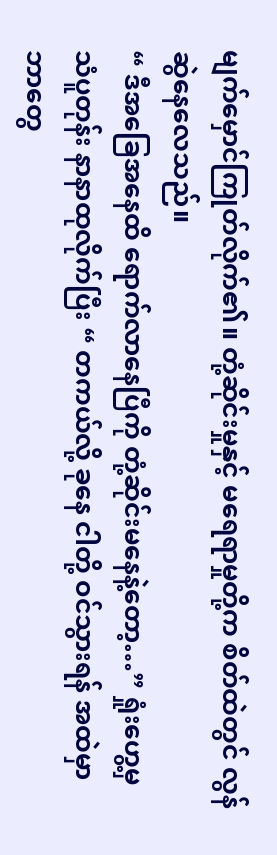မျက်မှောင်ကြုတ်လိုက်၏။ တုံ့ဆိုင်းမှုနှင့် မရေရာမှုတို့က စိတ်ထဲတွင် လွန်ဆွဲနေလေသည်။
“ ဒီအခြေအနေထိ ရောက်လာနေပြီကို တုံ့ဆိုင်းမနေနဲ့တော့…” ရှုံးဟွေ့မှ သံပူတုန်း နာနာထုလိုက်ပြီး “ တကယ်လို့ ခုနေ ငါတို့ ဝင်သွားရန် အထဲမှာ ဘာတွေ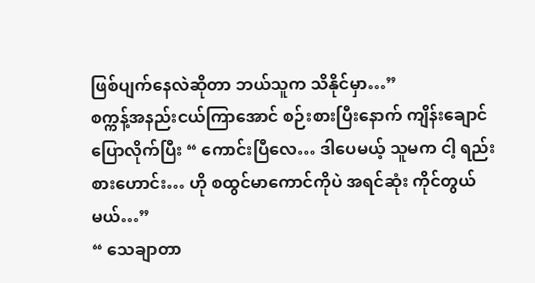ဖြစ်ပျက်နေလဲဆိုတာ ဘယ်သူက သိနိုင်မှာ…”
စက္ကန့်အနည်းငယ်ကြာအောင် စဉ်းစားပြီးနောက် ကျိန်းချောင် ပြောလိုက်ပြီး “ ကောင်းပြီလေ… ဒါပေမယ့် သူမက ငါ့ ရည်းစားဟောင်း… ဟို စထွင်မာကောင်ကိုပဲ အရင်ဆုံး ကိုင်တွယ်မယ်…”
“ သေချာတာ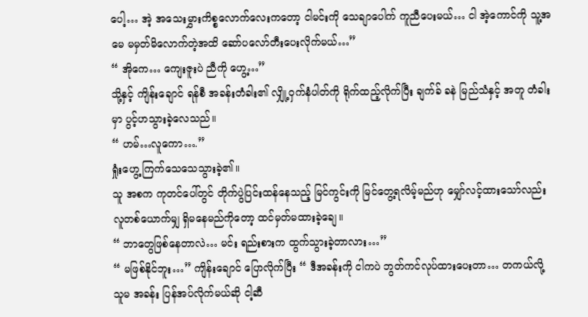ပေါ့… အဲ့ အသေးမွှားကိစ္စလောက်လေးကတော့ ငါမင်းကို သေချာပေါက် ကူညီပေးမယ်… ငါ အဲ့ကောင်ကို သူ့အမေ မမှတ်မိလောက်တဲ့အထိ ဆော်ပလော်တီးပေးလိုက်မယ်…”
“ အိုကေ… ကျေးဇူးပဲ ညီကို ဟွေ့…”
သို့နှင့် ကျိန်းချောင် ရန်စီ အခန်းတံခါး၏ လျှို့ဝှက်နံပါတ်ကို ရိုက်ထည့်လိုက်ပြီး ချက်ခ် ခနဲ မြည်သံနှင့် အတူ တံခါးမှာ ပွင့်ဟသွားခဲ့လေသည်။
“ ဟမ်…လူကော….”
ရှုံးဟွေ့ ကြက်သေသေသွားခဲ့၏။
သူ အစက ကုတင်ပေါ်တွင် တိုက်ပွဲပြင်းထန်နေသည့် မြင်ကွင်းကို မြင်တွေ့ရလိမ့်မည်ဟု မျှော်လင့်ထားသော်လည်း လူတစ်ယောက်မျှ ရှိမနေမည်ကိုတော့ ထင်မှတ်မထားခဲ့ချေ။
“ ဘာတွေဖြစ်နေတာလဲ… မင်း ရည်းစားက ထွက်သွားခဲ့တာလား…”
“ မဖြစ်နိုင်ဘူး…” ကျိန်းချောင် ပြောလိုက်ပြီး “ ဒီအခန်းကို ငါကပဲ ဘွတ်ကင်လုပ်ထားပေးတာ… တကယ်လို့ သူမ အခန်း ပြန်အပ်လိုက်မယ်ဆို ငါ့ဆီ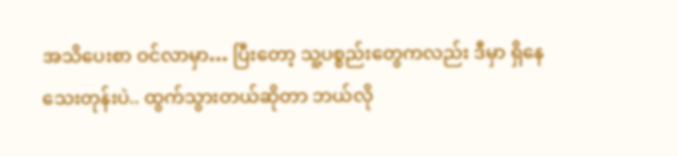အသိပေးစာ ဝင်လာမှာ… ပြီးတော့ သူ့ပစ္စည်းတွေကလည်း ဒီမှာ ရှိနေသေးတုန်းပဲ.. ထွက်သွားတယ်ဆိုတာ ဘယ်လို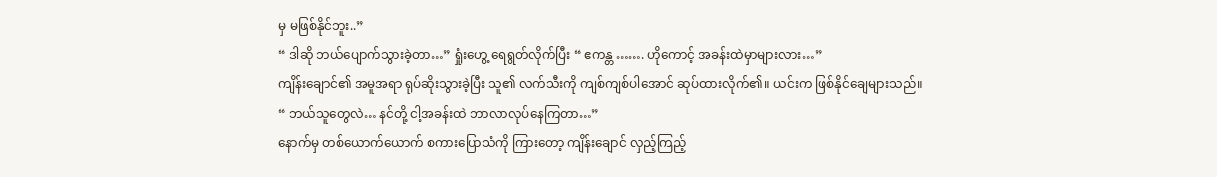မှ မဖြစ်နိုင်ဘူး..”
“ ဒါဆို ဘယ်ပျောက်သွားခဲ့တာ…” ရှုံးဟွေ့ ရေရွတ်လိုက်ပြီး “ ဧကန္တ ……. ဟိုကောင့် အခန်းထဲမှာများလား…”
ကျိန်းချောင်၏ အမူအရာ ရုပ်ဆိုးသွားခဲ့ပြီး သူ၏ လက်သီးကို ကျစ်ကျစ်ပါအောင် ဆုပ်ထားလိုက်၏။ ယင်းက ဖြစ်နိုင်ချေများသည်။
“ ဘယ်သူတွေလဲ… နင်တို့ ငါ့အခန်းထဲ ဘာလာလုပ်နေကြတာ…”
နောက်မှ တစ်ယောက်ယောက် စကားပြောသံကို ကြားတော့ ကျိန်းချောင် လှည့်ကြည့်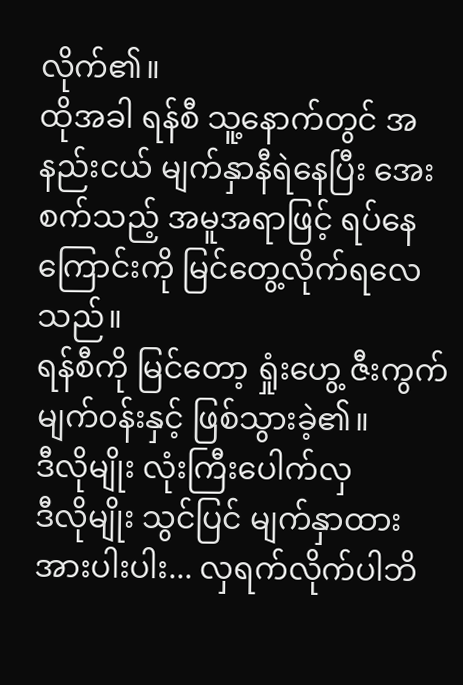လိုက်၏။
ထိုအခါ ရန်စီ သူ့နောက်တွင် အနည်းငယ် မျက်နှာနီရဲနေပြီး အေးစက်သည့် အမူအရာဖြင့် ရပ်နေကြောင်းကို မြင်တွေ့လိုက်ရလေသည်။
ရန်စီကို မြင်တော့ ရှုံးဟွေ့ ဇီးကွက် မျက်၀န်းနှင့် ဖြစ်သွားခဲ့၏။
ဒီလိုမျိုး လုံးကြီးပေါက်လှ
ဒီလိုမျိုး သွင်ပြင် မျက်နှာထား
အားပါးပါး... လှရက်လိုက်ပါဘိ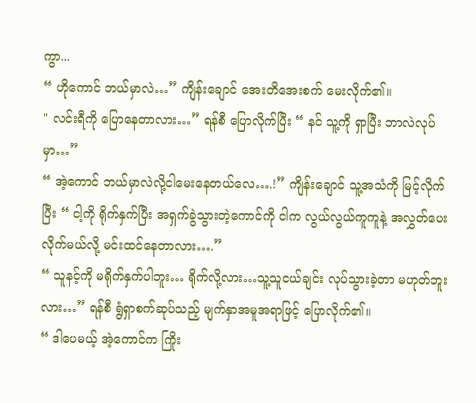ကွာ...
“ ဟိုကောင် ဘယ်မှာလဲ…” ကျိန်းချောင် အေးတိအေးစက် မေးလိုက်၏။
" လင်းရီကို ပြောနေတာလား…” ရန်စီ ပြောလိုက်ပြီး “ နင် သူ့ကို ရှာပြီး ဘာလဲလုပ်မှာ…”
“ အဲ့ကောင် ဘယ်မှာလဲလို့ငါမေးနေတယ်လေ….!” ကျိန်းချောင် သူ့အသံကို မြင့်လိုက်ပြီး “ ငါ့ကို ရိုက်နှက်ပြီး အရှက်ခွဲသွားတဲ့ကောင်ကို ငါက လွယ်လွယ်ကူကူနဲ့ အလွှတ်ပေးလိုက်မယ်လို့ မင်းထင်နေတာလား….”
“ သူနင့်ကို မရိုက်နှက်ပါဘူး… ရိုက်လို့လား…သူ့သူငယ်ချင်း လုပ်သွားခဲ့တာ မဟုတ်ဘူးလား…” ရန်စီ ရွံရှာစက်ဆုပ်သည့် မျက်နှာအမူအရာဖြင့် ပြောလိုက်၏။
“ ဒါပေမယ့် အဲ့ကောင်က ကြိုး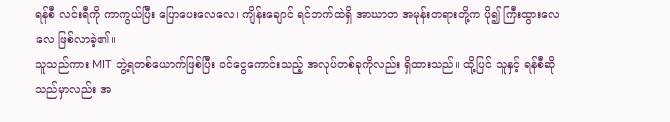ရန်စီ လင်းရီကို ကာကွယ်ပြီး ပြောပေးလေလေ၊ ကျိန်းချောင် ရင်ဘက်ထဲရှိ အာဃာတ အမုန်းတရားတို့က ပို၍ ကြီးထွားလေလေ ဖြစ်လာခဲ့၏။
သူသည်ကား MIT ဘွဲ့ရတစ်ယောက်ဖြစ်ပြီး ဝင်ငွေကောင်းသည့် အလုပ်တစ်ခုကိုလည်း ရှိထားသည်။ ထို့ပြင် သူနှင့် ရန်စီဆိုသည်မှာလည်း အ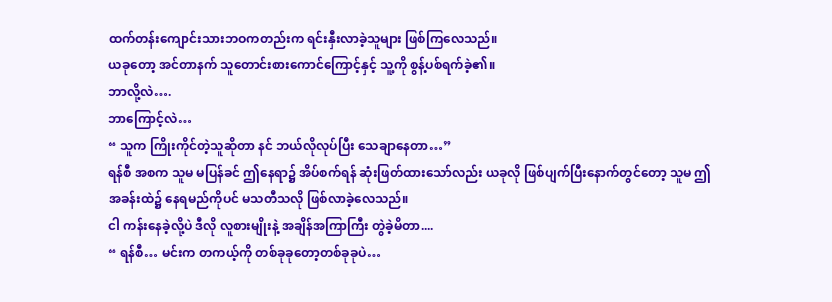ထက်တန်းကျောင်းသားဘဝကတည်းက ရင်းနှီးလာခဲ့သူများ ဖြစ်ကြလေသည်။
ယခုတော့ အင်တာနက် သူတောင်းစားကောင်ကြောင့်နှင့် သူ့ကို စွန့်ပစ်ရက်ခဲ့၏။
ဘာလို့လဲ….
ဘာကြောင့်လဲ…
“ သူက ကြိုးကိုင်တဲ့သူဆိုတာ နင် ဘယ်လိုလုပ်ပြီး သေချာနေတာ…”
ရန်စီ အစက သူမ မပြန်ခင် ဤနေရာ၌ အိပ်စက်ရန် ဆုံးဖြတ်ထားသော်လည်း ယခုလို ဖြစ်ပျက်ပြီးနောက်တွင်တော့ သူမ ဤအခန်းထဲ၌ နေရမည်ကိုပင် မသတီသလို ဖြစ်လာခဲ့လေသည်။
ငါ ကန်းနေခဲ့လို့ပဲ ဒီလို လူစားမျိုးနဲ့ အချိန်အကြာကြီး တွဲခဲ့မိတာ....
“ ရန်စီ… မင်းက တကယ့်ကို တစ်ခုခုတော့တစ်ခုခုပဲ…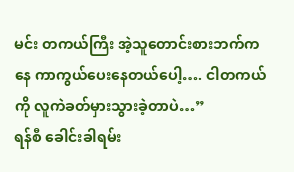မင်း တကယ်ကြီး အဲ့သူတောင်းစားဘက်ကနေ ကာကွယ်ပေးနေတယ်ပေါ့…. ငါတကယ်ကို လူကဲခတ်မှားသွားခဲ့တာပဲ…”
ရန်စီ ခေါင်းခါရမ်း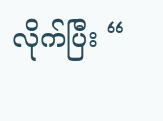လိုက်ပြီး “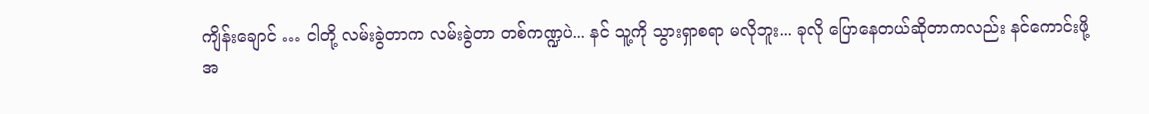ကျိန်းချောင် … ငါတို့ လမ်းခွဲတာက လမ်းခွဲတာ တစ်ကဏ္ဍပဲ... နင် သူ့ကို သွားရှာစရာ မလိုဘူး... ခုလို ပြောနေတယ်ဆိုတာကလည်း နင်ကောင်းဖို့ အ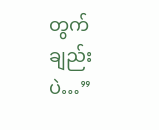တွက်ချည်းပဲ…”